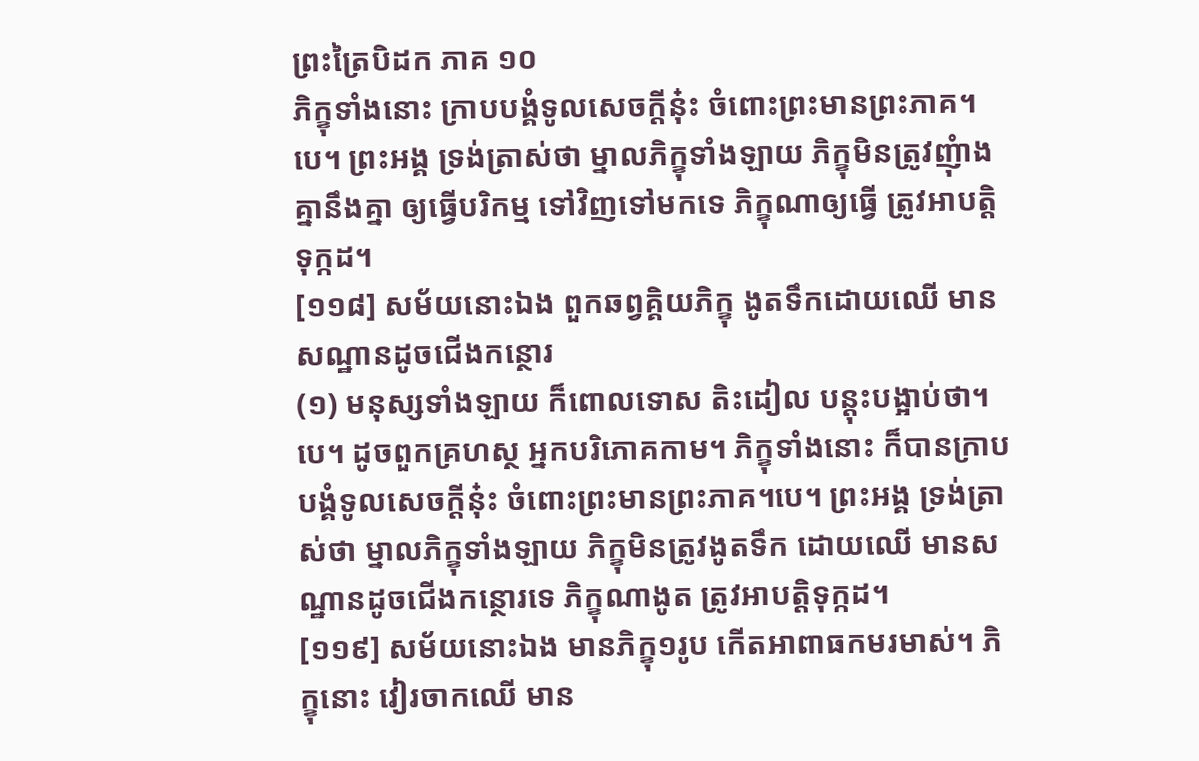ព្រះត្រៃបិដក ភាគ ១០
ភិក្ខុទាំងនោះ ក្រាបបង្គំទូលសេចក្តីនុ៎ះ ចំពោះព្រះមានព្រះភាគ។បេ។ ព្រះអង្គ ទ្រង់ត្រាស់ថា ម្នាលភិក្ខុទាំងឡាយ ភិក្ខុមិនត្រូវញុំាងគ្នានឹងគ្នា ឲ្យធ្វើបរិកម្ម ទៅវិញទៅមកទេ ភិក្ខុណាឲ្យធ្វើ ត្រូវអាបត្តិទុក្កដ។
[១១៨] សម័យនោះឯង ពួកឆព្វគ្គិយភិក្ខុ ងូតទឹកដោយឈើ មានសណ្ឋានដូចជើងកន្ថោរ
(១) មនុស្សទាំងឡាយ ក៏ពោលទោស តិះដៀល បន្តុះបង្អាប់ថា។បេ។ ដូចពួកគ្រហស្ថ អ្នកបរិភោគកាម។ ភិក្ខុទាំងនោះ ក៏បានក្រាបបង្គំទូលសេចក្តីនុ៎ះ ចំពោះព្រះមានព្រះភាគ។បេ។ ព្រះអង្គ ទ្រង់ត្រាស់ថា ម្នាលភិក្ខុទាំងឡាយ ភិក្ខុមិនត្រូវងូតទឹក ដោយឈើ មានសណ្ឋានដូចជើងកន្ថោរទេ ភិក្ខុណាងូត ត្រូវអាបត្តិទុក្កដ។
[១១៩] សម័យនោះឯង មានភិក្ខុ១រូប កើតអាពាធកមរមាស់។ ភិក្ខុនោះ វៀរចាកឈើ មាន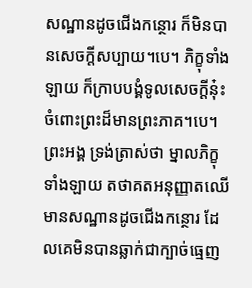សណ្ឋានដូចជើងកន្ថោរ ក៏មិនបានសេចក្តីសប្បាយ។បេ។ ភិក្ខុទាំងឡាយ ក៏ក្រាបបង្គំទូលសេចក្តីនុ៎ះ ចំពោះព្រះដ៏មានព្រះភាគ។បេ។ ព្រះអង្គ ទ្រង់ត្រាស់ថា ម្នាលភិក្ខុទាំងឡាយ តថាគតអនុញ្ញាតឈើ មានសណ្ឋានដូចជើងកន្ថោរ ដែលគេមិនបានឆ្លាក់ជាក្បាច់ធ្មេញ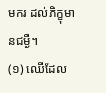មករ ដល់ភិក្ខុមានជម្ងឺ។
(១) ឈើដែល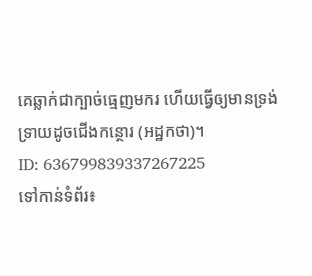គេឆ្លាក់ជាក្បាច់ធ្មេញមករ ហើយធ្វើឲ្យមានទ្រង់ទ្រាយដូចជើងកន្ថោរ (អដ្ឋកថា)។
ID: 636799839337267225
ទៅកាន់ទំព័រ៖